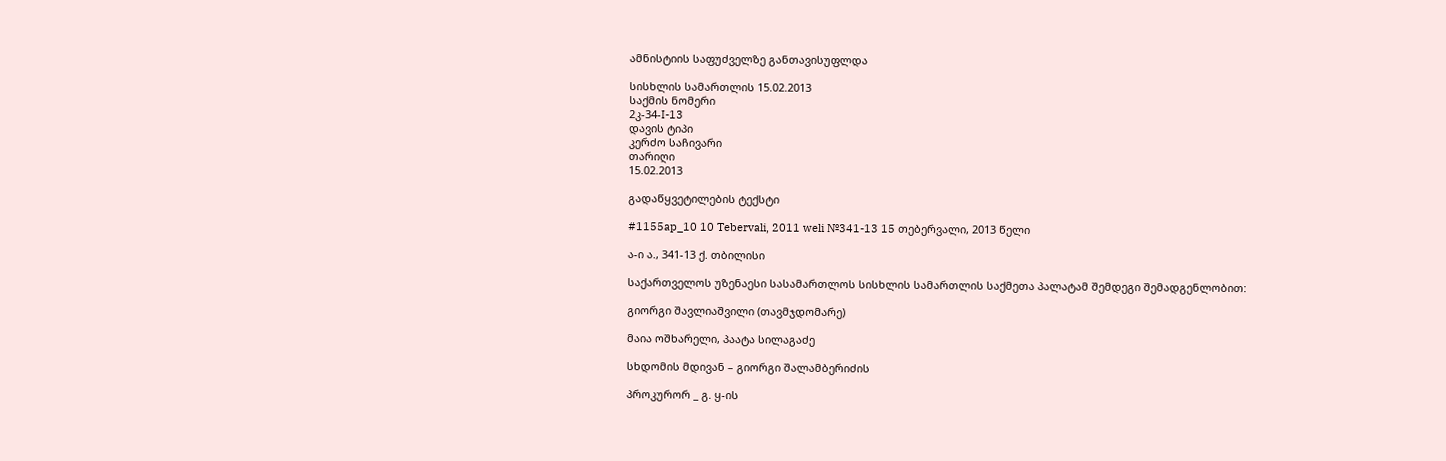ამნისტიის საფუძველზე განთავისუფლდა

სისხლის სამართლის 15.02.2013
საქმის ნომერი
2კ-34-I-13
დავის ტიპი
კერძო საჩივარი
თარიღი
15.02.2013

გადაწყვეტილების ტექსტი

#1155ap_10 10 Tebervali, 2011 weli №341-13 15 თებერვალი, 2013 წელი

ა-ი ა., 341-13 ქ. თბილისი

საქართველოს უზენაესი სასამართლოს სისხლის სამართლის საქმეთა პალატამ შემდეგი შემადგენლობით:

გიორგი შავლიაშვილი (თავმჯდომარე)

მაია ოშხარელი, პაატა სილაგაძე

სხდომის მდივან – გიორგი შალამბერიძის

პროკურორ _ გ. ყ-ის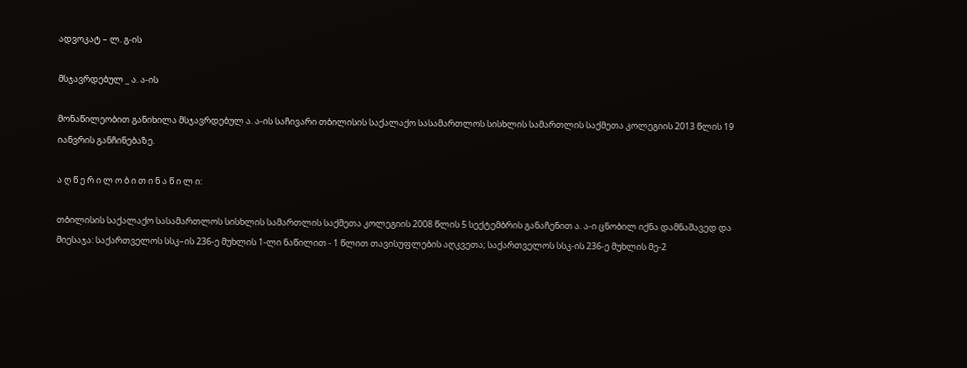ადვოკატ – ლ. გ-ის

მსჯავრდებულ _ ა. ა-ის

მონაწილეობით განიხილა მსჯავრდებულ ა. ა-ის საჩივარი თბილისის საქალაქო სასამართლოს სისხლის სამართლის საქმეთა კოლეგიის 2013 წლის 19 იანვრის განჩინებაზე.

ა ღ წ ე რ ი ლ ო ბ ი თ ი ნ ა წ ი ლ ი:

თბილისის საქალაქო სასამართლოს სისხლის სამართლის საქმეთა კოლეგიის 2008 წლის 5 სექტემბრის განაჩენით ა. ა-ი ცნობილ იქნა დამნაშავედ და მიესაჯა: საქართველოს სსკ–ის 236-ე მუხლის 1-ლი ნაწილით - 1 წლით თავისუფლების აღკვეთა; საქართველოს სსკ-ის 236-ე მუხლის მე-2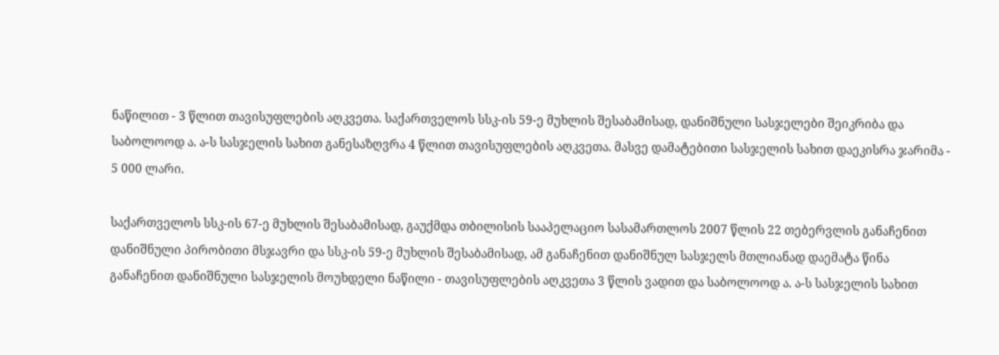ნაწილით - 3 წლით თავისუფლების აღკვეთა. საქართველოს სსკ-ის 59-ე მუხლის შესაბამისად, დანიშნული სასჯელები შეიკრიბა და საბოლოოდ ა. ა-ს სასჯელის სახით განესაზღვრა 4 წლით თავისუფლების აღკვეთა. მასვე დამატებითი სასჯელის სახით დაეკისრა ჯარიმა - 5 000 ლარი.

საქართველოს სსკ-ის 67-ე მუხლის შესაბამისად, გაუქმდა თბილისის სააპელაციო სასამართლოს 2007 წლის 22 თებერვლის განაჩენით დანიშნული პირობითი მსჯავრი და სსკ-ის 59-ე მუხლის შესაბამისად, ამ განაჩენით დანიშნულ სასჯელს მთლიანად დაემატა წინა განაჩენით დანიშნული სასჯელის მოუხდელი ნაწილი - თავისუფლების აღკვეთა 3 წლის ვადით და საბოლოოდ ა. ა-ს სასჯელის სახით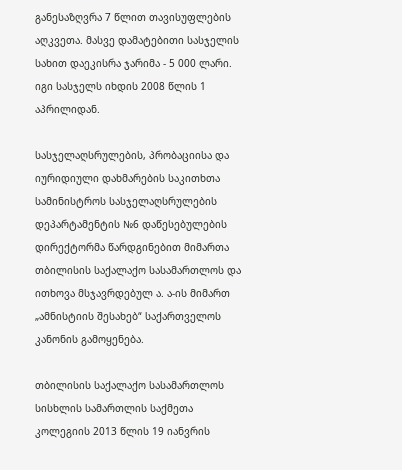განესაზღვრა 7 წლით თავისუფლების აღკვეთა. მასვე დამატებითი სასჯელის სახით დაეკისრა ჯარიმა - 5 000 ლარი. იგი სასჯელს იხდის 2008 წლის 1 აპრილიდან.

სასჯელაღსრულების, პრობაციისა და იურიდიული დახმარების საკითხთა სამინისტროს სასჯელაღსრულების დეპარტამენტის №6 დაწესებულების დირექტორმა წარდგინებით მიმართა თბილისის საქალაქო სასამართლოს და ითხოვა მსჯავრდებულ ა. ა-ის მიმართ „ამნისტიის შესახებ“ საქართველოს კანონის გამოყენება.

თბილისის საქალაქო სასამართლოს სისხლის სამართლის საქმეთა კოლეგიის 2013 წლის 19 იანვრის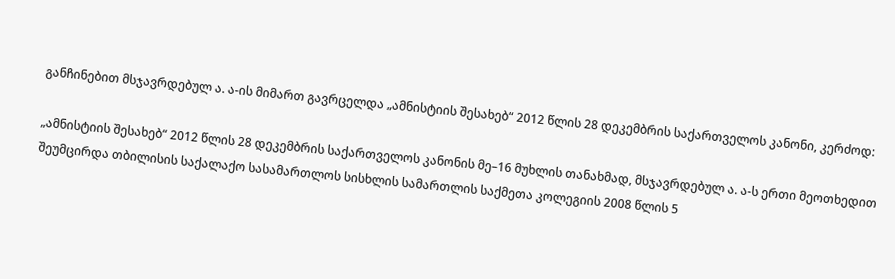განჩინებით მსჯავრდებულ ა. ა-ის მიმართ გავრცელდა „ამნისტიის შესახებ“ 2012 წლის 28 დეკემბრის საქართველოს კანონი, კერძოდ:

„ამნისტიის შესახებ“ 2012 წლის 28 დეკემბრის საქართველოს კანონის მე–16 მუხლის თანახმად, მსჯავრდებულ ა. ა-ს ერთი მეოთხედით შეუმცირდა თბილისის საქალაქო სასამართლოს სისხლის სამართლის საქმეთა კოლეგიის 2008 წლის 5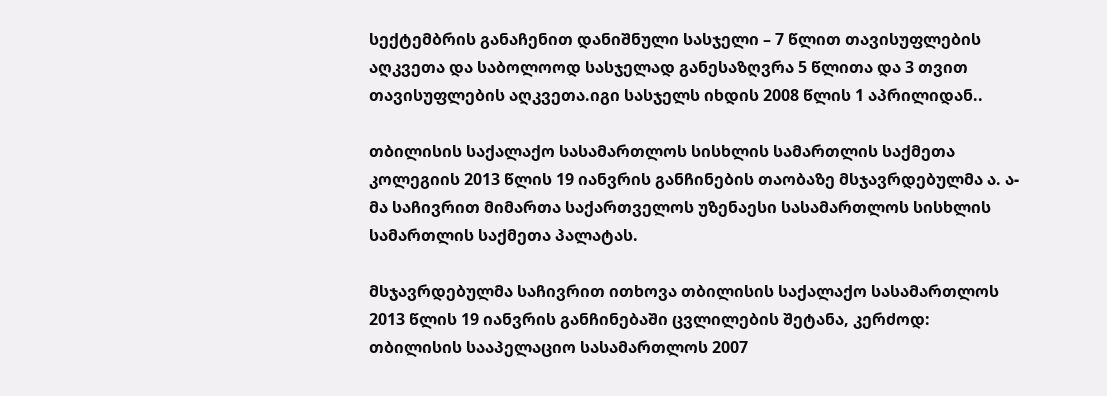სექტემბრის განაჩენით დანიშნული სასჯელი – 7 წლით თავისუფლების აღკვეთა და საბოლოოდ სასჯელად განესაზღვრა 5 წლითა და 3 თვით თავისუფლების აღკვეთა.იგი სასჯელს იხდის 2008 წლის 1 აპრილიდან..

თბილისის საქალაქო სასამართლოს სისხლის სამართლის საქმეთა კოლეგიის 2013 წლის 19 იანვრის განჩინების თაობაზე მსჯავრდებულმა ა. ა-მა საჩივრით მიმართა საქართველოს უზენაესი სასამართლოს სისხლის სამართლის საქმეთა პალატას.

მსჯავრდებულმა საჩივრით ითხოვა თბილისის საქალაქო სასამართლოს 2013 წლის 19 იანვრის განჩინებაში ცვლილების შეტანა, კერძოდ: თბილისის სააპელაციო სასამართლოს 2007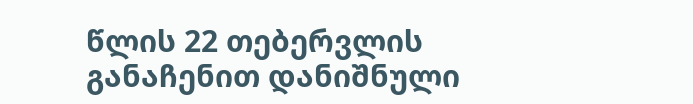წლის 22 თებერვლის განაჩენით დანიშნული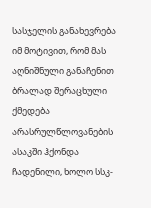სასჯელის განახევრება იმ მოტივით, რომ მას აღნიშნული განაჩენით ბრალად შერაცხული ქმედება არასრულწლოვანების ასაკში ჰქონდა ჩადენილი, ხოლო სსკ-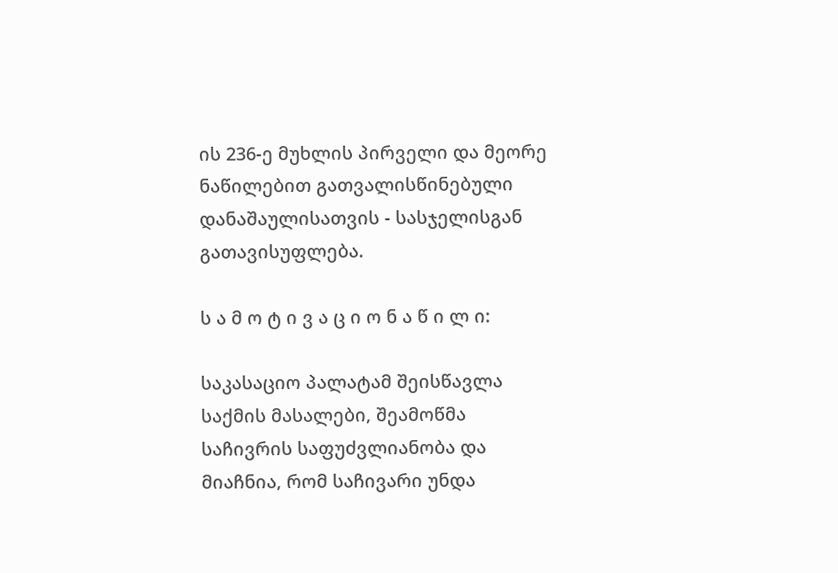ის 236-ე მუხლის პირველი და მეორე ნაწილებით გათვალისწინებული დანაშაულისათვის - სასჯელისგან გათავისუფლება.

ს ა მ ო ტ ი ვ ა ც ი ო ნ ა წ ი ლ ი:

საკასაციო პალატამ შეისწავლა საქმის მასალები, შეამოწმა საჩივრის საფუძვლიანობა და მიაჩნია, რომ საჩივარი უნდა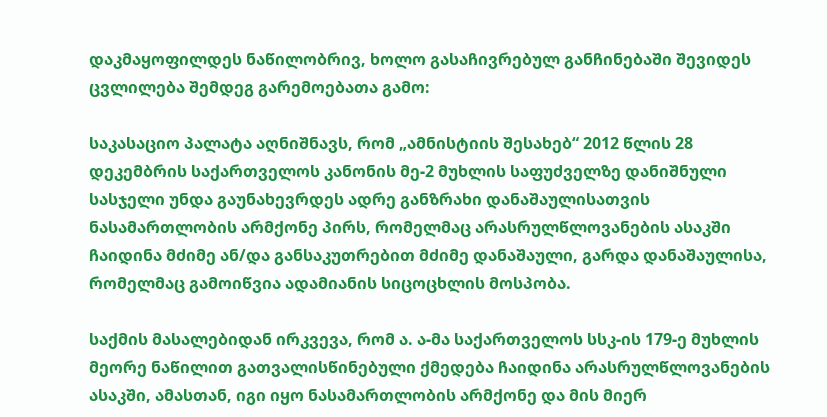დაკმაყოფილდეს ნაწილობრივ, ხოლო გასაჩივრებულ განჩინებაში შევიდეს ცვლილება შემდეგ გარემოებათა გამო:

საკასაციო პალატა აღნიშნავს, რომ „ამნისტიის შესახებ“ 2012 წლის 28 დეკემბრის საქართველოს კანონის მე-2 მუხლის საფუძველზე დანიშნული სასჯელი უნდა გაუნახევრდეს ადრე განზრახი დანაშაულისათვის ნასამართლობის არმქონე პირს, რომელმაც არასრულწლოვანების ასაკში ჩაიდინა მძიმე ან/და განსაკუთრებით მძიმე დანაშაული, გარდა დანაშაულისა, რომელმაც გამოიწვია ადამიანის სიცოცხლის მოსპობა.

საქმის მასალებიდან ირკვევა, რომ ა. ა-მა საქართველოს სსკ-ის 179-ე მუხლის მეორე ნაწილით გათვალისწინებული ქმედება ჩაიდინა არასრულწლოვანების ასაკში, ამასთან, იგი იყო ნასამართლობის არმქონე და მის მიერ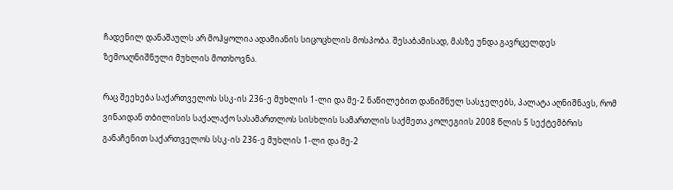ჩადენილ დანაშაულს არ მოჰყოლია ადამიანის სიცოცხლის მოსპობა. შესაბამისად, მასზე უნდა გავრცელდეს ზემოაღნიშნული მუხლის მოთხოვნა.

რაც შეეხება საქართველოს სსკ-ის 236-ე მუხლის 1-ლი და მე-2 ნაწილებით დანიშნულ სასჯელებს, პალატა აღნიშნავს, რომ ვინაიდან თბილისის საქალაქო სასამართლოს სისხლის სამართლის საქმეთა კოლეგიის 2008 წლის 5 სექტემბრის განაჩენით საქართველოს სსკ-ის 236-ე მუხლის 1-ლი და მე-2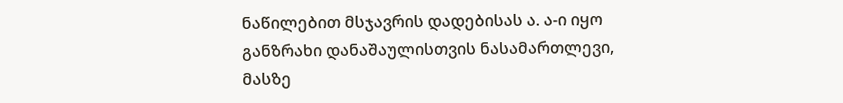ნაწილებით მსჯავრის დადებისას ა. ა-ი იყო განზრახი დანაშაულისთვის ნასამართლევი, მასზე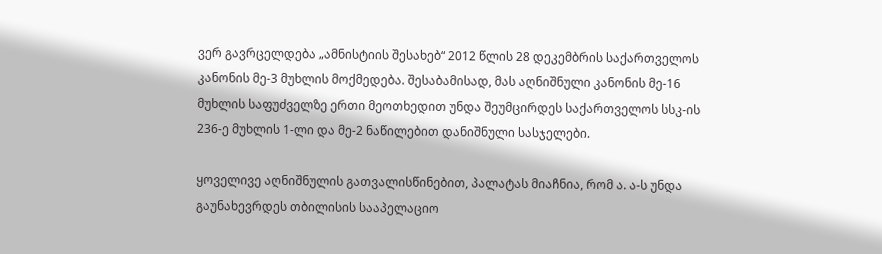ვერ გავრცელდება „ამნისტიის შესახებ“ 2012 წლის 28 დეკემბრის საქართველოს კანონის მე-3 მუხლის მოქმედება. შესაბამისად, მას აღნიშნული კანონის მე-16 მუხლის საფუძველზე ერთი მეოთხედით უნდა შეუმცირდეს საქართველოს სსკ-ის 236-ე მუხლის 1-ლი და მე-2 ნაწილებით დანიშნული სასჯელები.

ყოველივე აღნიშნულის გათვალისწინებით, პალატას მიაჩნია, რომ ა. ა-ს უნდა გაუნახევრდეს თბილისის სააპელაციო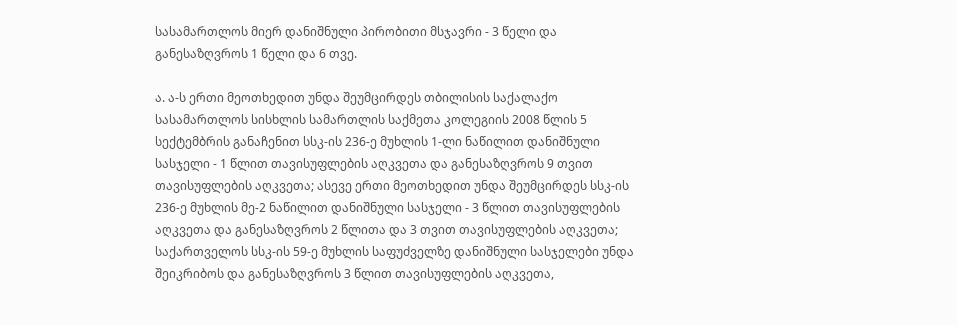სასამართლოს მიერ დანიშნული პირობითი მსჯავრი - 3 წელი და განესაზღვროს 1 წელი და 6 თვე.

ა. ა-ს ერთი მეოთხედით უნდა შეუმცირდეს თბილისის საქალაქო სასამართლოს სისხლის სამართლის საქმეთა კოლეგიის 2008 წლის 5 სექტემბრის განაჩენით სსკ-ის 236-ე მუხლის 1-ლი ნაწილით დანიშნული სასჯელი - 1 წლით თავისუფლების აღკვეთა და განესაზღვროს 9 თვით თავისუფლების აღკვეთა; ასევე ერთი მეოთხედით უნდა შეუმცირდეს სსკ-ის 236-ე მუხლის მე-2 ნაწილით დანიშნული სასჯელი - 3 წლით თავისუფლების აღკვეთა და განესაზღვროს 2 წლითა და 3 თვით თავისუფლების აღკვეთა; საქართველოს სსკ-ის 59-ე მუხლის საფუძველზე დანიშნული სასჯელები უნდა შეიკრიბოს და განესაზღვროს 3 წლით თავისუფლების აღკვეთა,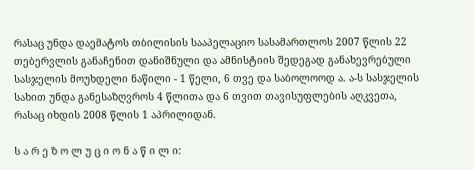რასაც უნდა დაემატოს თბილისის სააპელაციო სასამართლოს 2007 წლის 22 თებერვლის განაჩენით დანიშნული და ამნისტიის შედეგად განახევრებული სასჯელის მოუხდელი ნაწილი - 1 წელი, 6 თვე და საბოლოოდ ა. ა-ს სასჯელის სახით უნდა განესაზღვროს 4 წლითა და 6 თვით თავისუფლების აღკვეთა, რასაც იხდის 2008 წლის 1 აპრილიდან.

ს ა რ ე ზ ო ლ უ ც ი ო ნ ა წ ი ლ ი: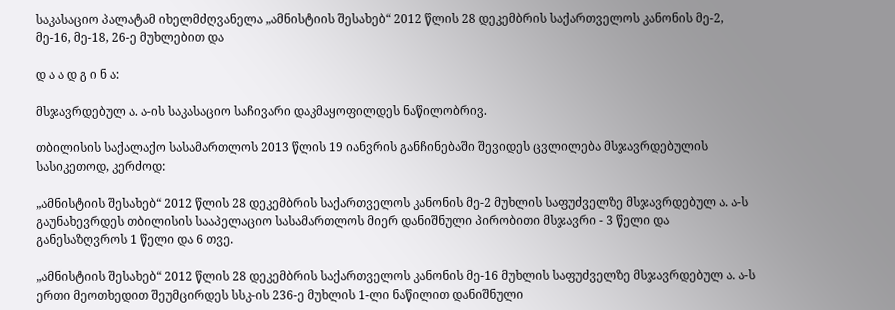საკასაციო პალატამ იხელმძღვანელა „ამნისტიის შესახებ“ 2012 წლის 28 დეკემბრის საქართველოს კანონის მე-2, მე-16, მე-18, 26-ე მუხლებით და

დ ა ა დ გ ი ნ ა:

მსჯავრდებულ ა. ა-ის საკასაციო საჩივარი დაკმაყოფილდეს ნაწილობრივ.

თბილისის საქალაქო სასამართლოს 2013 წლის 19 იანვრის განჩინებაში შევიდეს ცვლილება მსჯავრდებულის სასიკეთოდ, კერძოდ:

„ამნისტიის შესახებ“ 2012 წლის 28 დეკემბრის საქართველოს კანონის მე-2 მუხლის საფუძველზე მსჯავრდებულ ა. ა-ს გაუნახევრდეს თბილისის სააპელაციო სასამართლოს მიერ დანიშნული პირობითი მსჯავრი - 3 წელი და განესაზღვროს 1 წელი და 6 თვე.

„ამნისტიის შესახებ“ 2012 წლის 28 დეკემბრის საქართველოს კანონის მე-16 მუხლის საფუძველზე მსჯავრდებულ ა. ა-ს ერთი მეოთხედით შეუმცირდეს სსკ-ის 236-ე მუხლის 1-ლი ნაწილით დანიშნული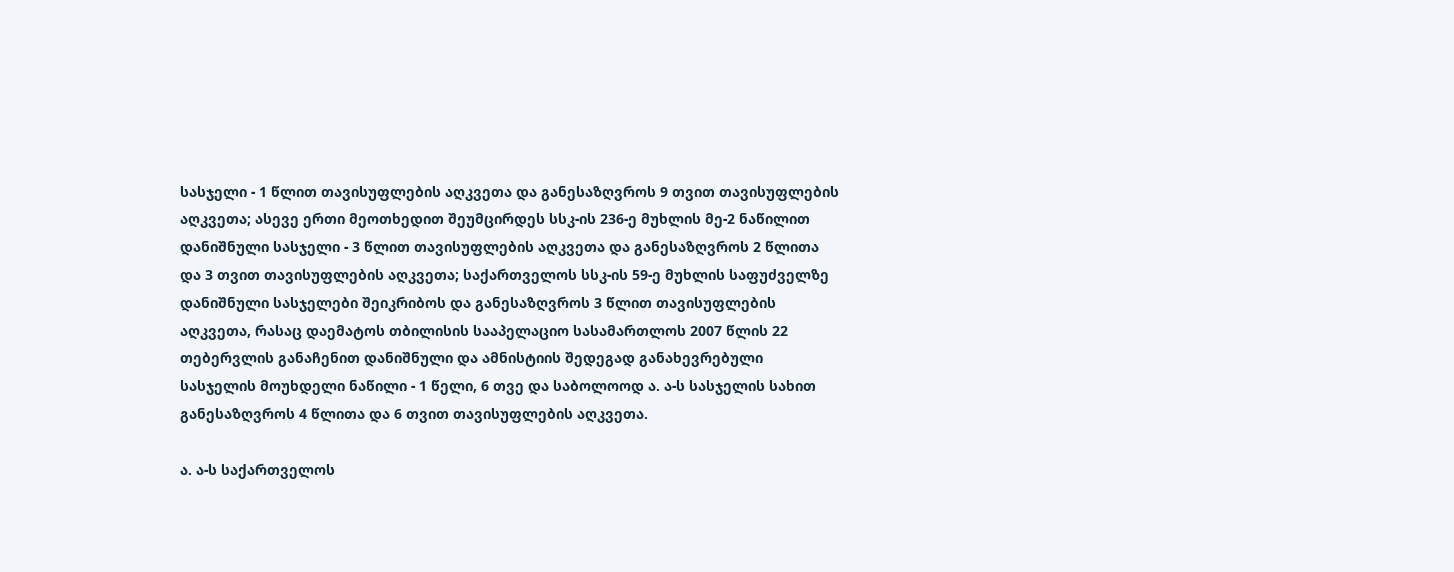სასჯელი - 1 წლით თავისუფლების აღკვეთა და განესაზღვროს 9 თვით თავისუფლების აღკვეთა; ასევე ერთი მეოთხედით შეუმცირდეს სსკ-ის 236-ე მუხლის მე-2 ნაწილით დანიშნული სასჯელი - 3 წლით თავისუფლების აღკვეთა და განესაზღვროს 2 წლითა და 3 თვით თავისუფლების აღკვეთა; საქართველოს სსკ-ის 59-ე მუხლის საფუძველზე დანიშნული სასჯელები შეიკრიბოს და განესაზღვროს 3 წლით თავისუფლების აღკვეთა, რასაც დაემატოს თბილისის სააპელაციო სასამართლოს 2007 წლის 22 თებერვლის განაჩენით დანიშნული და ამნისტიის შედეგად განახევრებული სასჯელის მოუხდელი ნაწილი - 1 წელი, 6 თვე და საბოლოოდ ა. ა-ს სასჯელის სახით განესაზღვროს 4 წლითა და 6 თვით თავისუფლების აღკვეთა.

ა. ა-ს საქართველოს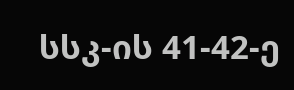სსკ-ის 41-42-ე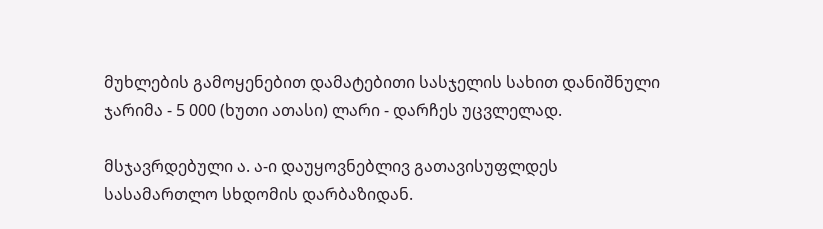მუხლების გამოყენებით დამატებითი სასჯელის სახით დანიშნული ჯარიმა - 5 000 (ხუთი ათასი) ლარი - დარჩეს უცვლელად.

მსჯავრდებული ა. ა-ი დაუყოვნებლივ გათავისუფლდეს სასამართლო სხდომის დარბაზიდან.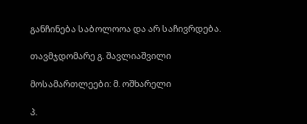განჩინება საბოლოოა და არ საჩივრდება.

თავმჯდომარე გ. შავლიაშვილი

მოსამართლეები: მ. ოშხარელი

პ.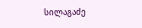სილაგაძე